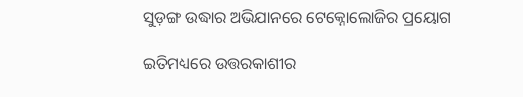ସୁଡ଼ଙ୍ଗ ଉଦ୍ଧାର ଅଭିଯାନରେ ଟେକ୍ନୋଲୋଜିର ପ୍ରୟୋଗ

ଇତିମଧ୍ୟରେ ଉତ୍ତରକାଶୀର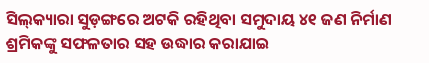ସିଲ୍‌କ୍ୟାରା ସୁଡ଼ଙ୍ଗରେ ଅଟକି ରହିଥିବା ସମୁଦାୟ ୪୧ ଜଣ ନିର୍ମାଣ ଶ୍ରମିକଙ୍କୁ ସଫଳତାର ସହ ଉଦ୍ଧାର କରାଯାଇ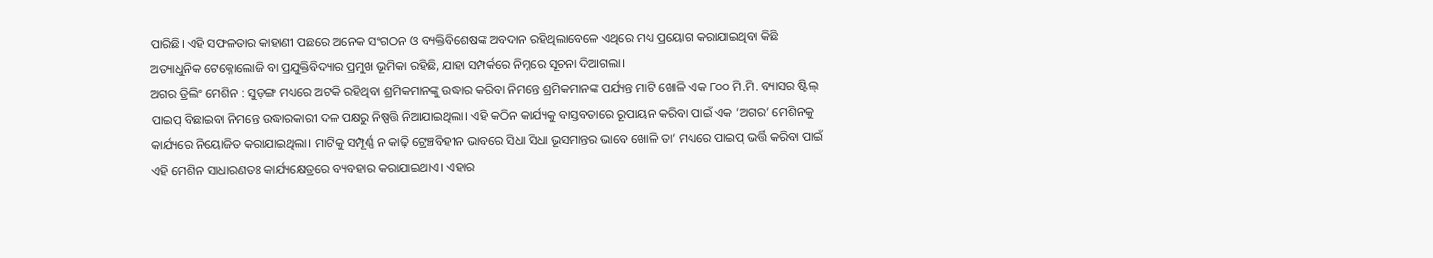ପାରିଛି। ଏହି ସଫଳତାର କାହାଣୀ ପଛରେ ଅନେକ ସଂଗଠନ ଓ ବ୍ୟକ୍ତିବିଶେଷଙ୍କ ଅବଦାନ ରହିଥିଲାବେଳେ ଏଥିରେ ମଧ୍ୟ ପ୍ରୟୋଗ କରାଯାଇଥିବା କିଛି ଅତ୍ୟାଧୁନିକ ଟେକ୍ନୋଲୋଜି ବା ପ୍ରଯୁକ୍ତିବିଦ୍ୟାର ପ୍ରମୁଖ ଭୂମିକା ରହିଛି, ଯାହା ସମ୍ପର୍କରେ ନିମ୍ନରେ ସୂଚନା ଦିଆଗଲା।
ଅଗର ଡ୍ରିଲିଂ ମେଶିନ : ସୁଡ଼ଙ୍ଗ ମଧ୍ୟରେ ଅଟକି ରହିଥିବା ଶ୍ରମିକମାନଙ୍କୁ ଉଦ୍ଧାର କରିବା ନିମନ୍ତେ ଶ୍ରମିକମାନଙ୍କ ପର୍ଯ୍ୟନ୍ତ ମାଟି ଖୋଳି ଏକ ୮୦୦ ମି.ମି. ବ୍ୟାସର ଷ୍ଟିଲ୍‌ ପାଇପ୍‌ ବିଛାଇବା ନିମନ୍ତେ ଉଦ୍ଧାରକାରୀ ଦଳ ପକ୍ଷରୁ ନିଷ୍ପତ୍ତି ନିଆଯାଇଥିଲା। ଏହି କଠିନ କାର୍ଯ୍ୟକୁ ବାସ୍ତବତାରେ ରୂପାୟନ କରିବା ପାଇଁ ଏକ ‘ଅଗର’ ମେଶିନକୁ କାର୍ଯ୍ୟରେ ନିୟୋଜିତ କରାଯାଇଥିଲା। ମାଟିକୁ ସମ୍ପୂର୍ଣ୍ଣ ନ କାଢ଼ି ଟ୍ରେଞ୍ଚବିହୀନ ଭାବରେ ସିଧା ସିଧା ଭୂସମାନ୍ତର ଭାବେ ଖୋଳି ତା’ ମଧ୍ୟରେ ପାଇପ୍‌ ଭର୍ତ୍ତି କରିବା ପାଇଁ ଏହି ମେଶିନ ସାଧାରଣତଃ କାର୍ଯ୍ୟକ୍ଷେତ୍ରରେ ବ୍ୟବହାର କରାଯାଇଥାଏ। ଏହାର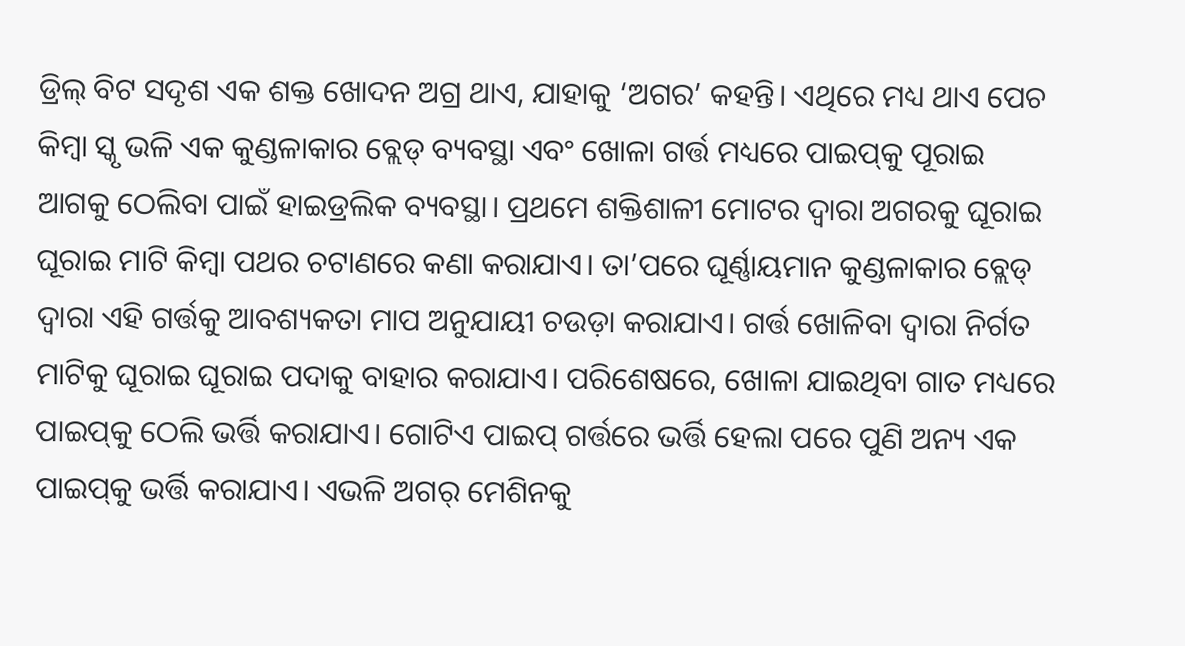ଡ୍ରିଲ୍‌ ବିଟ ସଦୃଶ ଏକ ଶକ୍ତ ଖୋଦନ ଅଗ୍ର ଥାଏ, ଯାହାକୁ ‘ଅଗର’ କହନ୍ତି। ଏଥିରେ ମଧ୍ୟ ଥାଏ ପେଚ କିମ୍ବା ସ୍କୃ ଭଳି ଏକ କୁଣ୍ଡଳାକାର ବ୍ଲେଡ୍‌ ବ୍ୟବସ୍ଥା ଏବଂ ଖୋଳା ଗର୍ତ୍ତ ମଧ୍ୟରେ ପାଇପ୍‌କୁ ପୂରାଇ ଆଗକୁ ଠେଲିବା ପାଇଁ ହାଇଡ୍ରଲିକ ବ୍ୟବସ୍ଥା। ପ୍ରଥମେ ଶକ୍ତିଶାଳୀ ମୋଟର ଦ୍ୱାରା ଅଗରକୁ ଘୂରାଇ ଘୂରାଇ ମାଟି କିମ୍ବା ପଥର ଚଟାଣରେ କଣା କରାଯାଏ। ତା’ପରେ ଘୂର୍ଣ୍ଣାୟମାନ କୁଣ୍ଡଳାକାର ବ୍ଲେଡ୍‌ ଦ୍ୱାରା ଏହି ଗର୍ତ୍ତକୁ ଆବଶ୍ୟକତା ମାପ ଅନୁଯାୟୀ ଚଉଡ଼ା କରାଯାଏ। ଗର୍ତ୍ତ ଖୋଳିବା ଦ୍ୱାରା ନିର୍ଗତ ମାଟିକୁ ଘୂରାଇ ଘୂରାଇ ପଦାକୁ ବାହାର କରାଯାଏ। ପରିଶେଷରେ, ଖୋଳା ଯାଇଥିବା ଗାତ ମଧ୍ୟରେ ପାଇପ୍‌କୁ ଠେଲି ଭର୍ତ୍ତି କରାଯାଏ। ଗୋଟିଏ ପାଇପ୍‌ ଗର୍ତ୍ତରେ ଭର୍ତ୍ତି ହେଲା ପରେ ପୁଣି ଅନ୍ୟ ଏକ ପାଇପ୍‌କୁ ଭର୍ତ୍ତି କରାଯାଏ। ଏଭଳି ଅଗର୍‌ ମେଶିନକୁ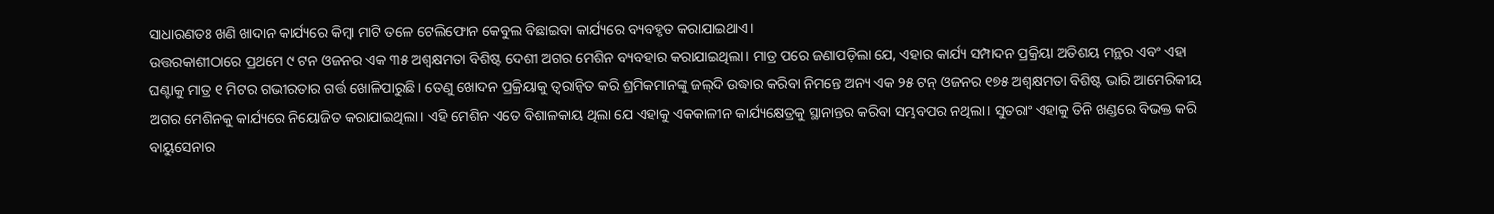ସାଧାରଣତଃ ଖଣି ଖାଦାନ କାର୍ଯ୍ୟରେ କିମ୍ବା ମାଟି ତଳେ ଟେଲିଫୋନ କେବୁଲ ବିଛାଇବା କାର୍ଯ୍ୟରେ ବ୍ୟବହୃତ କରାଯାଇଥାଏ।
ଉତ୍ତରକାଶୀଠାରେ ପ୍ରଥମେ ୯ ଟନ ଓଜନର ଏକ ୩୫ ଅଶ୍ୱକ୍ଷମତା ବିଶିଷ୍ଟ ଦେଶୀ ଅଗର ମେଶିନ ବ୍ୟବହାର କରାଯାଇଥିଲା। ମାତ୍ର ପରେ ଜଣାପଡ଼ିଲା ଯେ, ଏହାର କାର୍ଯ୍ୟ ସମ୍ପାଦନ ପ୍ରକ୍ରିୟା ଅତିଶୟ ମନ୍ଥର ଏବଂ ଏହା ଘଣ୍ଟାକୁ ମାତ୍ର ୧ ମିଟର ଗଭୀରତାର ଗର୍ତ୍ତ ଖୋଳିପାରୁଛି। ତେଣୁ ଖୋଦନ ପ୍ରକ୍ରିୟାକୁ ତ୍ୱରାନ୍ବିତ କରି ଶ୍ରମିକମାନଙ୍କୁ ଜଲ୍‌ଦି ଉଦ୍ଧାର କରିବା ନିମନ୍ତେ ଅନ୍ୟ ଏକ ୨୫ ଟନ୍‌ ଓଜନର ୧୭୫ ଅଶ୍ୱକ୍ଷମତା ବିଶିଷ୍ଟ ଭାରି ଆମେରିକୀୟ ଅଗର ମେଶିନକୁ କାର୍ଯ୍ୟରେ ନିୟୋଜିତ କରାଯାଇଥିଲା। ଏହି ମେଶିନ ଏତେ ବିଶାଳକାୟ ଥିଲା ଯେ ଏହାକୁ ଏକକାଳୀନ କାର୍ଯ୍ୟକ୍ଷେତ୍ରକୁ ସ୍ଥାନାନ୍ତର କରିବା ସମ୍ଭବପର ନଥିଲା। ସୁତରାଂ ଏହାକୁ ତିନି ଖଣ୍ଡରେ ବିଭକ୍ତ କରି ବାୟୁସେନାର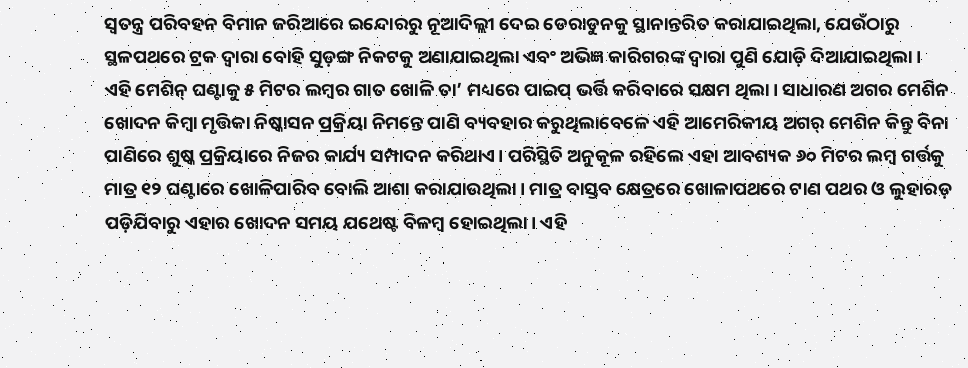ସ୍ବତନ୍ତ୍ର ପରିବହନ ବିମାନ ଜରିଆରେ ଇନ୍ଦୋରରୁ ନୂଆଦିଲ୍ଲୀ ଦେଇ ଡେରାଡୁନକୁ ସ୍ଥାନାନ୍ତରିତ କରାଯାଇଥିଲା, ଯେଉଁଠାରୁ ସ୍ଥଳପଥରେ ଟ୍ରକ ଦ୍ୱାରା ବୋହି ସୁଡ଼ଙ୍ଗ ନିକଟକୁ ଅଣାଯାଇଥିଲା ଏବଂ ଅଭିଜ୍ଞ କାରିଗରଙ୍କ ଦ୍ୱାରା ପୁଣି ଯୋଡ଼ି ଦିଆଯାଇଥିଲା।
ଏହି ମେଶିନ୍‌ ଘଣ୍ଟାକୁ ୫ ମିଟର ଲମ୍ବର ଗାତ ଖୋଳି ତା’ ମଧ୍ୟରେ ପାଇପ୍‌ ଭର୍ତ୍ତି କରିବାରେ ସକ୍ଷମ ଥିଲା। ସାଧାରଣ ଅଗର ମେଶିନ ଖୋଦନ କିମ୍ବା ମୃତ୍ତିକା ନିଷ୍କାସନ ପ୍ରକ୍ରିୟା ନିମନ୍ତେ ପାଣି ବ୍ୟବହାର କରୁଥିଲାବେଳେ ଏହି ଆମେରିକୀୟ ଅଗର୍‌ ମେଶିନ କିନ୍ତୁ ବିନା ପାଣିରେ ଶୁଷ୍କ ପ୍ରକ୍ରିୟାରେ ନିଜର କାର୍ଯ୍ୟ ସମ୍ପାଦନ କରିଥାଏ। ପରିସ୍ଥିତି ଅନୁକୂଳ ରହିଲେ ଏହା ଆବଶ୍ୟକ ୬୦ ମିଟର ଲମ୍ବ ଗର୍ତ୍ତକୁ ମାତ୍ର ୧୨ ଘଣ୍ଟାରେ ଖୋଳିପାରିବ ବୋଲି ଆଶା କରାଯାଉଥିଲା। ମାତ୍ର ବାସ୍ତବ କ୍ଷେତ୍ରରେ ଖୋଳାପଥରେ ଟାଣ ପଥର ଓ ଲୁହାରଡ଼ ପଡ଼ିଯିବାରୁ ଏହାର ଖୋଦନ ସମୟ ଯଥେଷ୍ଟ ବିଳମ୍ବ ହୋଇଥିଲା। ଏହି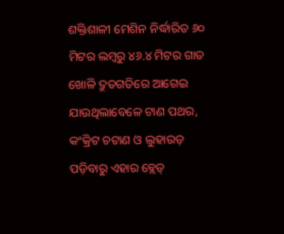ଶକ୍ତିଶାଳୀ ମେଶିନ ନିର୍ଦ୍ଧାରିତ ୬୦ ମିଟର ଲମ୍ବରୁ ୪୬.୪ ମିଟର ଗାତ ଖୋଳି ଦ୍ରୁତଗତିରେ ଆଗେଇ ଯାଉଥିଲାବେଳେ ଟାଣ ପଥର, କଂକ୍ରିଟ ଚଟାଣ ଓ ଲୁହାରଡ଼ ପଡ଼ିବାରୁ ଏହାର ବ୍ଲେଡ୍‌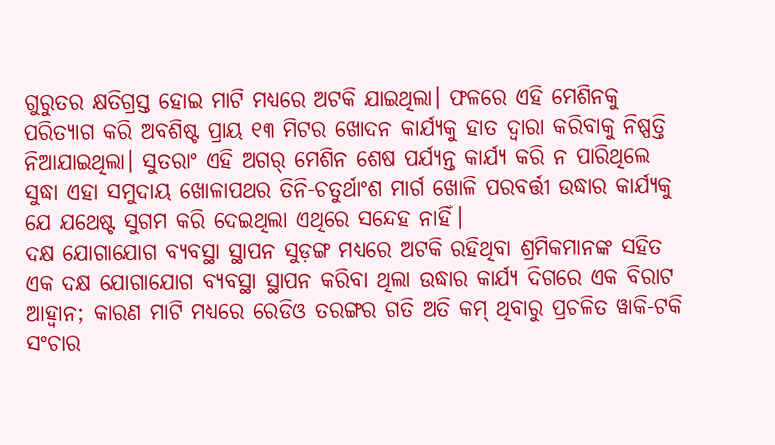ଗୁରୁତର କ୍ଷତିଗ୍ରସ୍ତ ହୋଇ ମାଟି ମଧ୍ୟରେ ଅଟକି ଯାଇଥିଲା। ଫଳରେ ଏହି ମେଶିନକୁ ପରିତ୍ୟାଗ କରି ଅବଶିଷ୍ଟ ପ୍ରାୟ ୧୩ ମିଟର ଖୋଦନ କାର୍ଯ୍ୟକୁ ହାତ ଦ୍ୱାରା କରିବାକୁ ନିଷ୍ପତ୍ତି ନିଆଯାଇଥିଲା। ସୁତରାଂ ଏହି ଅଗର୍‌ ମେଶିନ ଶେଷ ପର୍ଯ୍ୟନ୍ତ କାର୍ଯ୍ୟ କରି ନ ପାରିଥିଲେ ସୁଦ୍ଧା ଏହା ସମୁଦାୟ ଖୋଳାପଥର ତିନି-ଚତୁର୍ଥାଂଶ ମାର୍ଗ ଖୋଳି ପରବର୍ତ୍ତୀ ଉଦ୍ଧାର କାର୍ଯ୍ୟକୁ ଯେ ଯଥେଷ୍ଟ ସୁଗମ କରି ଦେଇଥିଲା ଏଥିରେ ସନ୍ଦେହ ନାହିଁ।
ଦକ୍ଷ ଯୋଗାଯୋଗ ବ୍ୟବସ୍ଥା ସ୍ଥାପନ ସୁଡ଼ଙ୍ଗ ମଧ୍ୟରେ ଅଟକି ରହିଥିବା ଶ୍ରମିକମାନଙ୍କ ସହିତ ଏକ ଦକ୍ଷ ଯୋଗାଯୋଗ ବ୍ୟବସ୍ଥା ସ୍ଥାପନ କରିବା ଥିଲା ଉଦ୍ଧାର କାର୍ଯ୍ୟ ଦିଗରେ ଏକ ବିରାଟ ଆହ୍ବାନ; କାରଣ ମାଟି ମଧ୍ୟରେ ରେଡିଓ ତରଙ୍ଗର ଗତି ଅତି କମ୍‌ ଥିବାରୁ ପ୍ରଚଳିତ ୱାକି-ଟକି ସଂଚାର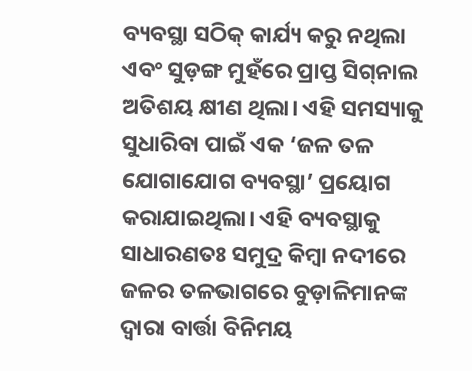ବ୍ୟବସ୍ଥା ସଠିକ୍‌ କାର୍ଯ୍ୟ କରୁ ନଥିଲା ଏବଂ ସୁଡ଼ଙ୍ଗ ମୁହଁରେ ପ୍ରାପ୍ତ ସିଗ୍‌ନାଲ ଅତିଶୟ କ୍ଷୀଣ ଥିଲା। ଏହି ସମସ୍ୟାକୁ ସୁଧାରିବା ପାଇଁ ଏକ ‘ଜଳ ତଳ ଯୋଗାଯୋଗ ବ୍ୟବସ୍ଥା’ ପ୍ରୟୋଗ କରାଯାଇଥିଲା। ଏହି ବ୍ୟବସ୍ଥାକୁ ସାଧାରଣତଃ ସମୁଦ୍ର କିମ୍ବା ନଦୀରେ ଜଳର ତଳଭାଗରେ ବୁଡ଼ାଳିମାନଙ୍କ ଦ୍ୱାରା ବାର୍ତ୍ତା ବିନିମୟ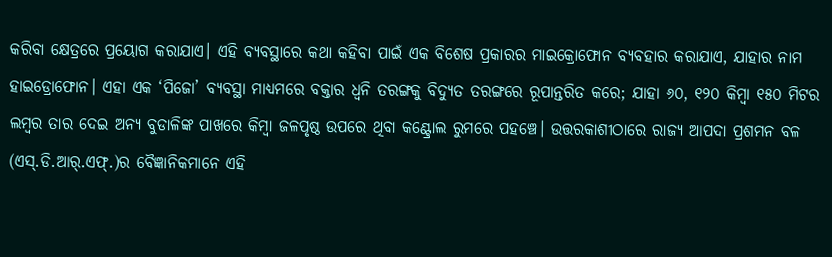କରିବା କ୍ଷେତ୍ରରେ ପ୍ରୟୋଗ କରାଯାଏ। ଏହି ବ୍ୟବସ୍ଥାରେ କଥା କହିବା ପାଇଁ ଏକ ବିଶେଷ ପ୍ରକାରର ମାଇକ୍ରୋଫୋନ ବ୍ୟବହାର କରାଯାଏ, ଯାହାର ନାମ ହାଇଡ୍ରୋଫୋନ। ଏହା ଏକ ‘ପିଜୋ’ ବ୍ୟବସ୍ଥା ମାଧ୍ୟମରେ ବକ୍ତାର ଧ୍ୱନି ତରଙ୍ଗକୁ ବିଦ୍ୟୁତ ତରଙ୍ଗରେ ରୂପାନ୍ତରିତ କରେ; ଯାହା ୬୦, ୧୨୦ କିମ୍ବା ୧୫୦ ମିଟର ଲମ୍ବର ତାର ଦେଇ ଅନ୍ୟ ବୁଡାଳିଙ୍କ ପାଖରେ କିମ୍ବା ଜଳପୃଷ୍ଠ ଉପରେ ଥିବା କଣ୍ଟ୍ରୋଲ ରୁମରେ ପହଞ୍ଚେ। ଉତ୍ତରକାଶୀଠାରେ ରାଜ୍ୟ ଆପଦା ପ୍ରଶମନ ବଳ (ଏସ୍‌.ଡି.ଆର୍‌.ଏଫ୍‌.)ର ବୈଜ୍ଞାନିକମାନେ ଏହି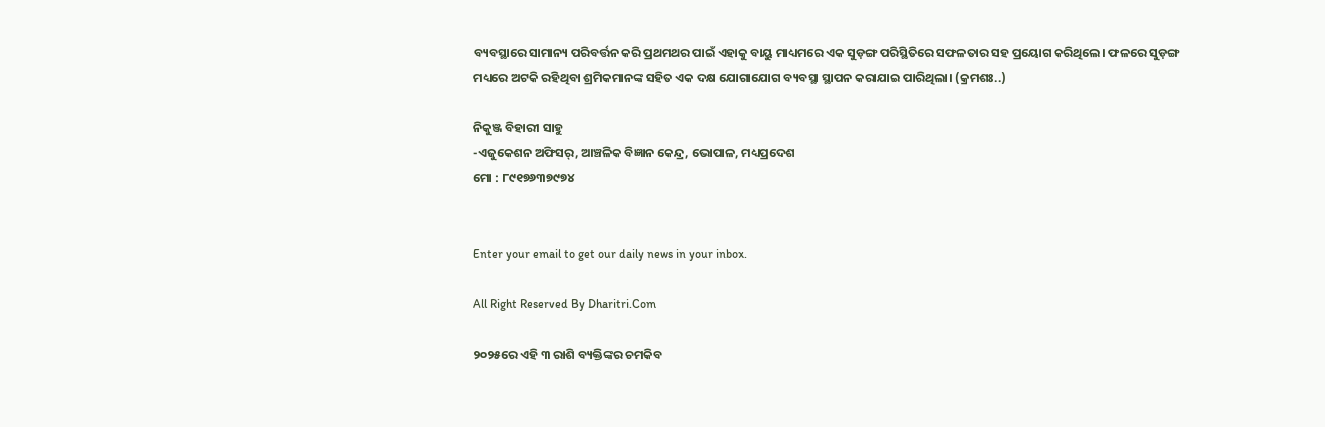ବ୍ୟବସ୍ଥାରେ ସାମାନ୍ୟ ପରିବର୍ତ୍ତନ କରି ପ୍ରଥମଥର ପାଇଁ ଏହାକୁ ବାୟୁ ମାଧ୍ୟମରେ ଏକ ସୁଡ଼ଙ୍ଗ ପରିସ୍ଥିତିରେ ସଫଳତାର ସହ ପ୍ରୟୋଗ କରିଥିଲେ। ଫଳରେ ସୁଡ଼ଙ୍ଗ ମଧ୍ୟରେ ଅଟକି ରହିଥିବା ଶ୍ରମିକମାନଙ୍କ ସହିତ ଏକ ଦକ୍ଷ ଯୋଗାଯୋଗ ବ୍ୟବସ୍ଥା ସ୍ଥାପନ କରାଯାଇ ପାରିଥିଲା। (କ୍ରମଶଃ..)

ନିକୁଞ୍ଜ ବିହାରୀ ସାହୁ
-ଏଜୁକେଶନ ଅଫିସର୍‌, ଆଞ୍ଚଳିକ ବିଜ୍ଞାନ କେନ୍ଦ୍ର, ଭୋପାଳ, ମଧ୍ୟପ୍ରଦେଶ
ମୋ : ୮୯୧୭୬୩୭୯୭୪


Enter your email to get our daily news in your inbox.

All Right Reserved By Dharitri.Com

୨୦୨୫ରେ ଏହି ୩ ରାଶି ବ୍ୟକ୍ତିଙ୍କର ଚମକିବ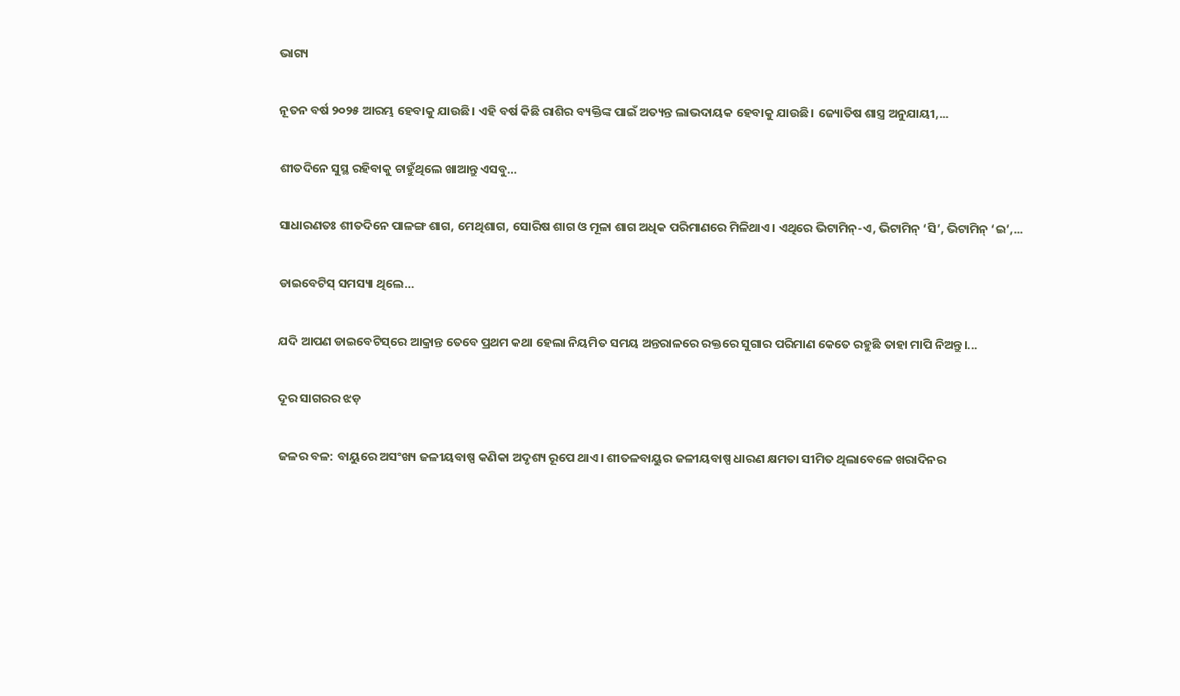ଭାଗ୍ୟ

ନୂତନ ବର୍ଷ ୨୦୨୫ ଆରମ୍ଭ ହେବାକୁ ଯାଉଛି। ଏହି ବର୍ଷ କିଛି ରାଶିର ବ୍ୟକ୍ତିଙ୍କ ପାଇଁ ଅତ୍ୟନ୍ତ ଲାଭଦାୟକ ହେବାକୁ ଯାଉଛି। ଜ୍ୟୋତିଷ ଶାସ୍ତ୍ର ଅନୁଯାୟୀ,...

ଶୀତଦିନେ ସୁସ୍ଥ ରହିବାକୁ ଚାହୁଁଥିଲେ ଖାଆନ୍ତୁ ଏସବୁ…

ସାଧାରଣତଃ ଶୀତଦିନେ ପାଳଙ୍ଗ ଶାଗ, ମେଥିଶାଗ, ସୋରିଷ ଶାଗ ଓ ମୂଳା ଶାଗ ଅଧିକ ପରିମାଣରେ ମିଳିଥାଏ। ଏଥିରେ ଭିଟାମିନ୍‌-ଏ, ଭିଟାମିନ୍‌ ‘ସି’, ଭିଟାମିନ୍‌ ‘ଇ’,...

ଡାଇବେଟିସ୍‌ ସମସ୍ୟା ଥିଲେ…

ଯଦି ଆପଣ ଡାଇବେଟିସ୍‌ରେ ଆକ୍ରାନ୍ତ ତେବେ ପ୍ରଥମ କଥା ହେଲା ନିୟମିତ ସମୟ ଅନ୍ତରାଳରେ ରକ୍ତରେ ସୁଗାର ପରିମାଣ କେତେ ରହୁଛି ତାହା ମାପି ନିଅନ୍ତୁ।...

ଦୂର ସାଗରର ଝଡ଼

ଜଳର ବଳ: ବାୟୁରେ ଅସଂଖ୍ୟ ଜଳୀୟବାଷ୍ପ କଣିକା ଅଦୃଶ୍ୟ ରୂପେ ଥାଏ। ଶୀତଳବାୟୁର ଜଳୀୟବାଷ୍ପ ଧାରଣ କ୍ଷମତା ସୀମିତ ଥିଲାବେଳେ ଖରାଦିନର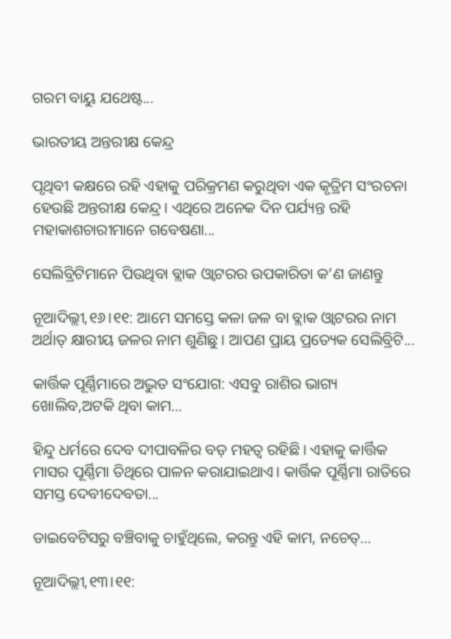ଗରମ ବାୟୁ ଯଥେଷ୍ଟ...

ଭାରତୀୟ ଅନ୍ତରୀକ୍ଷ କେନ୍ଦ୍ର

ପୃଥିବୀ କକ୍ଷରେ ରହି ଏହାକୁ ପରିକ୍ରମଣ କରୁଥିବା ଏକ କୃତ୍ରିମ ସଂରଚନା ହେଉଛି ଅନ୍ତରୀକ୍ଷ କେନ୍ଦ୍ର। ଏଥିରେ ଅନେକ ଦିନ ପର୍ଯ୍ୟନ୍ତ ରହି ମହାକାଶଚାରୀମାନେ ଗବେଷଣା...

ସେଲିବ୍ରିଟିମାନେ ପିଉଥିବା ବ୍ଲାକ ଓ୍ବାଟରର ଉପକାରିତା କ’ଣ ଜାଣନ୍ତୁ

ନୂଆଦିଲ୍ଲୀ,୧୬।୧୧: ଆମେ ସମସ୍ତେ କଳା ଜଳ ବା ବ୍ଲାକ ଓ୍ବାଟରର ନାମ ଅର୍ଥାତ୍‌ କ୍ଷାରୀୟ ଜଳର ନାମ ଶୁଣିଛୁ । ଆପଣ ପ୍ରାୟ ପ୍ରତ୍ୟେକ ସେଲିବ୍ରିଟି...

କାର୍ତ୍ତିକ ପୂର୍ଣ୍ଣିମାରେ ଅଦ୍ଭୁତ ସଂଯୋଗ: ଏସବୁ ରାଶିର ଭାଗ୍ୟ ଖୋଲିବ,ଅଟକି ଥିବା କାମ…

ହିନ୍ଦୁ ଧର୍ମରେ ଦେବ ଦୀପାବଳିର ବଡ଼ ମହତ୍ୱ ରହିଛି। ଏହାକୁ କାର୍ତ୍ତିକ ମାସର ପୂର୍ଣ୍ଣିମା ତିଥିରେ ପାଳନ କରାଯାଇଥାଏ। କାର୍ତ୍ତିକ ପୂର୍ଣ୍ଣିମା ରାତିରେ ସମସ୍ତ ଦେବୀଦେବତା...

ଡାଇବେଟିସରୁ ବଞ୍ଚିବାକୁ ଚାହୁଁଥିଲେ, କରନ୍ତୁ ଏହି କାମ, ନଚେତ୍‌…

ନୂଆଦିଲ୍ଲୀ,୧୩।୧୧: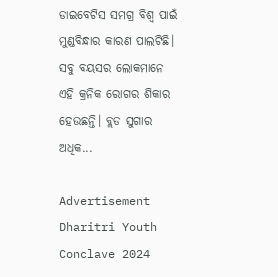ଡାଇବେଟିସ ସମଗ୍ର ବିଶ୍ୱ ପାଇଁ ମୁଣ୍ଡବିନ୍ଧାର କାରଣ ପାଲଟିଛି। ସବୁ ବୟସର ଲୋକମାନେ ଏହି କ୍ରନିକ ରୋଗର ଶିକାର ହେଉଛନ୍ତି। ବ୍ଲଡ ସୁଗାର ଅଧିକ...

Advertisement
Dharitri Youth Conclave 2024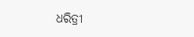ଧରିତ୍ରୀ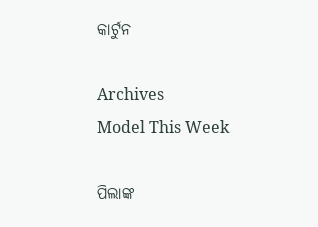କାର୍ଟୁନ

Archives
Model This Week

ପିଲାଙ୍କ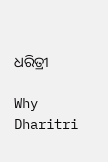ଧରିତ୍ରୀ

Why Dharitri